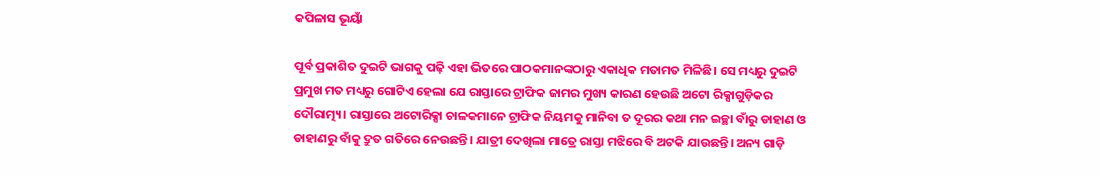କପିଳାସ ଭୂୟାଁ

ପୂର୍ବ ପ୍ରକାଶିତ ଦୁଇଟି ଭାଗକୁ ପଢ଼ି ଏହା ଭିତରେ ପାଠକମାନଙ୍କଠାରୁ ଏକାଧିକ ମତାମତ ମିଳିଛି। ସେ ମଧ୍ୟରୁ ଦୁଇଟି ପ୍ରମୁଖ ମତ ମଧ୍ୟରୁ ଗୋଟିଏ ହେଲା ଯେ ରାସ୍ତାରେ ଟ୍ରାଫିକ ଜାମର ମୁଖ୍ୟ କାରଣ ହେଉଛି ଅଟୋ ରିକ୍ସାଗୁଡ଼ିକର ଦୌରାତ୍ମ୍ୟ। ରାସ୍ତାରେ ଅଟୋରିକ୍ସା ଚାଳକମାନେ ଟ୍ରାଫିକ ନିୟମକୁ ମାନିବା ତ ଦୂରର କଥା ମନ ଇଚ୍ଛା ବାଁରୁ ଡାହାଣ ଓ ଡାହାଣରୁ ବାଁକୁ ଦ୍ରୁତ ଗତିରେ ନେଉଛନ୍ତି। ଯାତ୍ରୀ ଦେଖିଲା ମାତ୍ରେ ରାସ୍ତା ମଝିରେ ବି ଅଟକି ଯାଉଛନ୍ତି। ଅନ୍ୟ ଗାଡ଼ି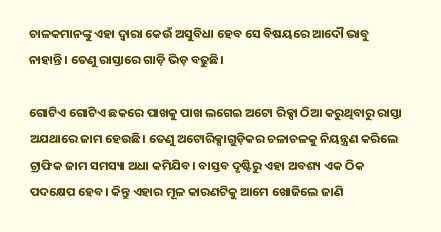ଚାଳକମାନଙ୍କୁ ଏହା ଦ୍ଵାରା କେଉଁ ଅସୁବିଧା ହେବ ସେ ବିଷୟରେ ଆଦୌ ଭାବୁ ନାହାନ୍ତି। ତେଣୁ ରାସ୍ତାରେ ଗାଡ଼ି ଭିଡ଼ ବଢୁଛି।

ଗୋଟିଏ ଗୋଟିଏ ଛକରେ ପାଖକୁ ପାଖ ଲଗେଇ ଅଟୋ ରିକ୍ସା ଠିଆ କରୁଥିବାରୁ ରାସ୍ତା ଅଯଥାରେ ଜାମ ହେଉଛି। ତେଣୁ ଅଟୋରିକ୍ସାଗୁଡ଼ିକର ଚଳାଚଳକୁ ନିୟନ୍ତ୍ରଣ କରିଲେ ଟ୍ରାଫିକ ଜାମ ସମସ୍ୟା ଅଧା କମିଯିବ। ବାସ୍ତବ ଦୃଷ୍ଟିରୁ ଏହା ଅବଶ୍ୟ ଏକ ଠିକ ପଦକ୍ଷେପ ହେବ। କିନ୍ତୁ ଏହାର ମୂଳ କାରଣଟିକୁ ଆମେ ଖୋଜିଲେ ଜାଣି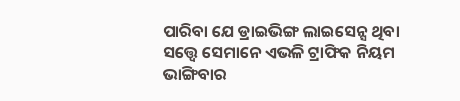ପାରିବା ଯେ ଡ୍ରାଇଭିଙ୍ଗ ଲାଇସେନ୍ସ ଥିବା ସତ୍ତ୍ୱେ ସେମାନେ ଏଭଳି ଟ୍ରାଫିକ ନିୟମ ଭାଙ୍ଗିବାର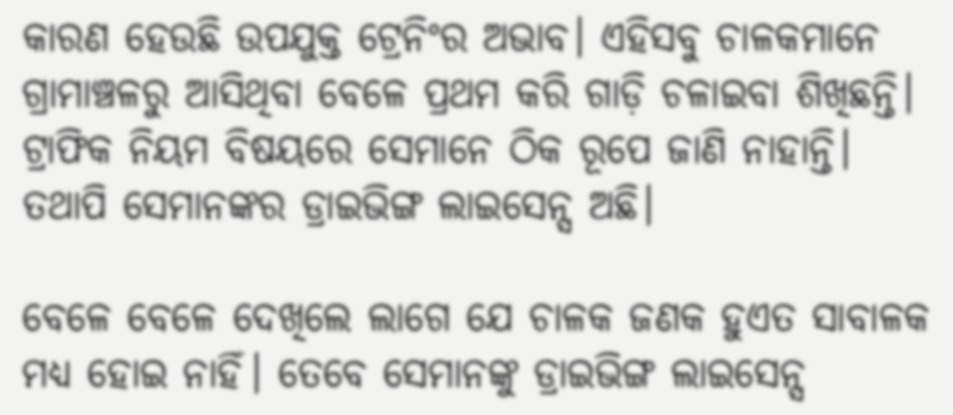କାରଣ ହେଉଛି ଉପଯୁକ୍ତ ଟ୍ରେନିଂର ଅଭାବ। ଏହିସବୁ ଚାଳକମାନେ ଗ୍ରାମାଞ୍ଚଳରୁ ଆସିଥିବା ବେଳେ ପ୍ରଥମ କରି ଗାଡ଼ି ଚଳାଇବା ଶିଖିଛନ୍ତି। ଟ୍ରାଫିକ ନିୟମ ବିଷୟରେ ସେମାନେ ଠିକ ରୂପେ ଜାଣି ନାହାନ୍ତି। ତଥାପି ସେମାନଙ୍କର ଡ୍ରାଇଭିଙ୍ଗ ଲାଇସେନ୍ସ ଅଛି।

ବେଳେ ବେଳେ ଦେଖିଲେ ଲାଗେ ଯେ ଚାଳକ ଜଣକ ହୁଏତ ସାବାଳକ ମଧ୍ୟ ହୋଇ ନାହିଁ। ତେବେ ସେମାନଙ୍କୁ ଡ୍ରାଇଭିଙ୍ଗ ଲାଇସେନ୍ସ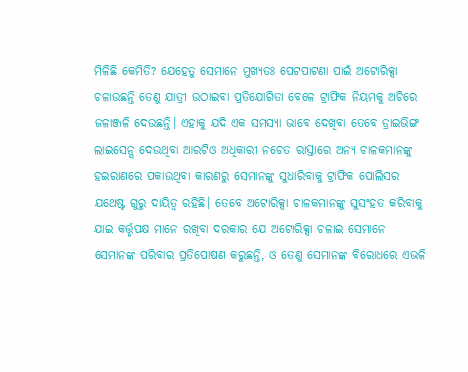ମିଳିଛି କେମିତି? ଯେହେତୁ ସେମାନେ ମୁଖ୍ୟତଃ ପେଟପାଟଣା ପାଇଁ ଅଟୋରିକ୍ସା ଚଳାଉଛନ୍ତି ତେଣୁ ଯାତ୍ରୀ ଉଠାଇବା ପ୍ରତିଯୋଗିତା ବେଳେ ଟ୍ରାଫିକ ନିୟମକୁ ଅଚିରେ ଜଳାଞ୍ଜଳି ଦେଉଛନ୍ତି। ଏହାକୁ ଯଦି ଏକ ସମସ୍ୟା ଭାବେ ଦେଖିବା ତେବେ ଡ୍ରାଇଭିଙ୍ଗ ଲାଇସେନ୍ସ ଦେଉଥିବା ଆରଟିଓ ଅଧିକାରୀ ନଚେତ ରାସ୍ତାରେ ଅନ୍ୟ ଚାଳକମାନଙ୍କୁ ହଇରାଣରେ ପକାଉଥିବା କାରଣରୁ ସେମାନଙ୍କୁ ସୁଧାରିବାକୁ ଟ୍ରାଫିକ ପୋଲିସର ଯଥେଷ୍ଟ ଗୁରୁ ଦାୟିତ୍ଵ ରହିଛି। ତେବେ ଅଟୋରିକ୍ସା ଚାଳକମାନଙ୍କୁ ସୁସଂହତ କରିବାକୁ ଯାଇ କର୍ତ୍ତୃପକ୍ଷ ମାନେ ରଖିବା ଦରକାର ଯେ ଅଟୋରିକ୍ସା ଚଳାଇ ସେମାନେ ସେମାନଙ୍କ ପରିବାର ପ୍ରତିପୋଷଣ କରୁଛନ୍ତି, ଓ ତେଣୁ ସେମାନଙ୍କ ବିରୋଧରେ ଏଭଳି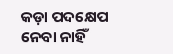କଡ଼ା ପଦକ୍ଷେପ ନେବା ନାହିଁ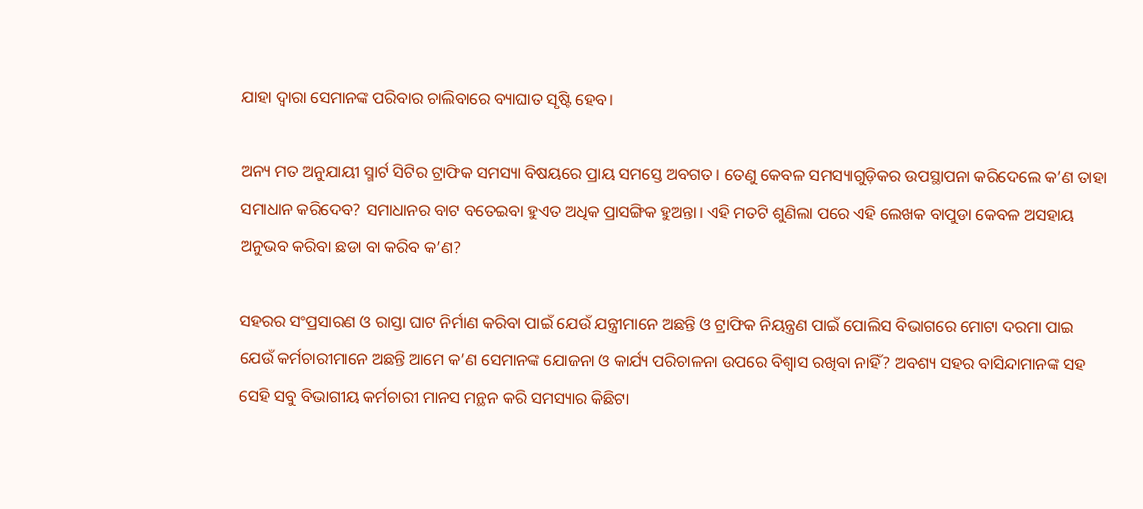ଯାହା ଦ୍ଵାରା ସେମାନଙ୍କ ପରିବାର ଚାଲିବାରେ ବ୍ୟାଘାତ ସୃଷ୍ଟି ହେବ।

ଅନ୍ୟ ମତ ଅନୁଯାୟୀ ସ୍ମାର୍ଟ ସିଟିର ଟ୍ରାଫିକ ସମସ୍ୟା ବିଷୟରେ ପ୍ରାୟ ସମସ୍ତେ ଅବଗତ। ତେଣୁ କେବଳ ସମସ୍ୟାଗୁଡ଼ିକର ଉପସ୍ଥାପନା କରିଦେଲେ କ’ଣ ତାହା ସମାଧାନ କରିଦେବ? ସମାଧାନର ବାଟ ବତେଇବା ହୁଏତ ଅଧିକ ପ୍ରାସଙ୍ଗିକ ହୁଅନ୍ତା। ଏହି ମତଟି ଶୁଣିଲା ପରେ ଏହି ଲେଖକ ବାପୁଡା କେବଳ ଅସହାୟ ଅନୁଭବ କରିବା ଛଡା ବା କରିବ କ’ଣ?

ସହରର ସଂପ୍ରସାରଣ ଓ ରାସ୍ତା ଘାଟ ନିର୍ମାଣ କରିବା ପାଇଁ ଯେଉଁ ଯନ୍ତ୍ରୀମାନେ ଅଛନ୍ତି ଓ ଟ୍ରାଫିକ ନିୟନ୍ତ୍ରଣ ପାଇଁ ପୋଲିସ ବିଭାଗରେ ମୋଟା ଦରମା ପାଇ ଯେଉଁ କର୍ମଚାରୀମାନେ ଅଛନ୍ତି ଆମେ କ’ଣ ସେମାନଙ୍କ ଯୋଜନା ଓ କାର୍ଯ୍ୟ ପରିଚାଳନା ଉପରେ ବିଶ୍ଵାସ ରଖିବା ନାହିଁ? ଅବଶ୍ୟ ସହର ବାସିନ୍ଦାମାନଙ୍କ ସହ ସେହି ସବୁ ବିଭାଗୀୟ କର୍ମଚାରୀ ମାନସ ମନ୍ଥନ କରି ସମସ୍ୟାର କିଛିଟା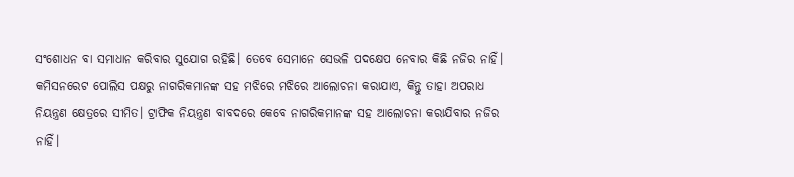ସଂଶୋଧନ ବା ସମାଧାନ କରିବାର ସୁଯୋଗ ରହିଛି। ତେବେ ସେମାନେ ସେଭଳି ପଦକ୍ଷେପ ନେବାର କିଛି ନଜିର ନାହିଁ। କମିସନରେଟ ପୋଲିସ ପକ୍ଷରୁ ନାଗରିକମାନଙ୍କ ସହ ମଝିରେ ମଝିରେ ଆଲୋଚନା କରାଯାଏ, କିନ୍ତୁ ତାହା ଅପରାଧ ନିୟନ୍ତ୍ରଣ କ୍ଷେତ୍ରରେ ସୀମିତ। ଟ୍ରାଫିକ ନିୟନ୍ତ୍ରଣ ବାବଦରେ କେବେ ନାଗରିକମାନଙ୍କ ସହ ଆଲୋଚନା କରାଯିବାର ନଜିର ନାହିଁ।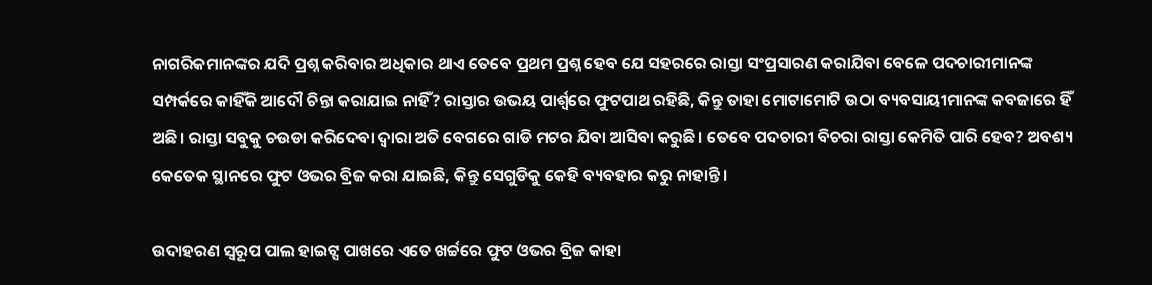ନାଗରିକମାନଙ୍କର ଯଦି ପ୍ରଶ୍ନ କରିବାର ଅଧିକାର ଥାଏ ତେବେ ପ୍ରଥମ ପ୍ରଶ୍ନ ହେବ ଯେ ସହରରେ ରାସ୍ତା ସଂପ୍ରସାରଣ କରାଯିବା ବେଳେ ପଦଚାରୀମାନଙ୍କ ସମ୍ପର୍କରେ କାହିଁକି ଆଦୌ ଚିନ୍ତା କରାଯାଇ ନାହିଁ? ରାସ୍ତାର ଉଭୟ ପାର୍ଶ୍ଵରେ ଫୁଟପାଥ ରହିଛି, କିନ୍ତୁ ତାହା ମୋଟାମୋଟି ଉଠା ବ୍ୟବସାୟୀମାନଙ୍କ କବଜାରେ ହିଁ ଅଛି। ରାସ୍ତା ସବୁକୁ ଚଉଡା କରିଦେବା ଦ୍ଵାରା ଅତି ବେଗରେ ଗାଡି ମଟର ଯିବା ଆସିବା କରୁଛି। ତେବେ ପଦଚାରୀ ବିଚରା ରାସ୍ତା କେମିତି ପାରି ହେବ? ଅବଶ୍ୟ କେତେକ ସ୍ଥାନରେ ଫୁଟ ଓଭର ବ୍ରିଜ କରା ଯାଇଛି, କିନ୍ତୁ ସେଗୁଡିକୁ କେହି ବ୍ୟବହାର କରୁ ନାହାନ୍ତି।

ଉଦାହରଣ ସ୍ୱରୂପ ପାଲ ହାଇଟ୍ସ ପାଖରେ ଏତେ ଖର୍ଚ୍ଚରେ ଫୁଟ ଓଭର ବ୍ରିଜ କାହା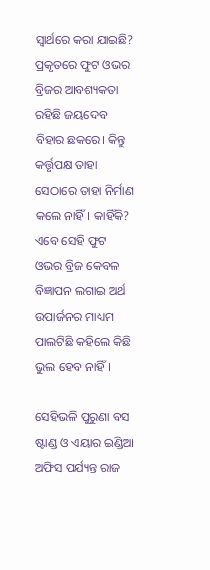ସ୍ଵାର୍ଥରେ କରା ଯାଇଛି? ପ୍ରକୃତରେ ଫୁଟ ଓଭର ବ୍ରିଜର ଆବଶ୍ୟକତା ରହିଛି ଜୟଦେବ ବିହାର ଛକରେ। କିନ୍ତୁ କର୍ତ୍ତୃପକ୍ଷ ତାହା ସେଠାରେ ତାହା ନିର୍ମାଣ କଲେ ନାହିଁ। କାହିଁକି? ଏବେ ସେହି ଫୁଟ ଓଭର ବ୍ରିଜ କେବଳ ବିଜ୍ଞାପନ ଲଗାଇ ଅର୍ଥ ଉପାର୍ଜନର ମାଧ୍ୟମ ପାଲଟିଛି କହିଲେ କିଛି ଭୁଲ ହେବ ନାହିଁ।

ସେହିଭଳି ପୁରୁଣା ବସ ଷ୍ଟାଣ୍ଡ ଓ ଏୟାର ଇଣ୍ଡିଆ ଅଫିସ ପର୍ଯ୍ୟନ୍ତ ରାଜ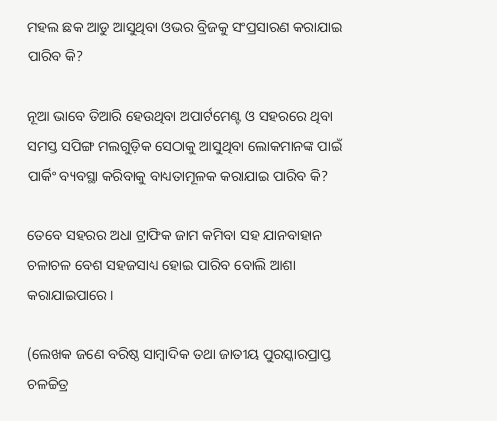ମହଲ ଛକ ଆଡୁ ଆସୁଥିବା ଓଭର ବ୍ରିଜକୁ ସଂପ୍ରସାରଣ କରାଯାଇ ପାରିବ କି?

ନୂଆ ଭାବେ ତିଆରି ହେଉଥିବା ଅପାର୍ଟମେଣ୍ଟ ଓ ସହରରେ ଥିବା ସମସ୍ତ ସପିଙ୍ଗ ମଲଗୁଡ଼ିକ ସେଠାକୁ ଆସୁଥିବା ଲୋକମାନଙ୍କ ପାଇଁ ପାର୍କିଂ ବ୍ୟବସ୍ଥା କରିବାକୁ ବାଧ୍ୟତାମୂଳକ କରାଯାଇ ପାରିବ କି?

ତେବେ ସହରର ଅଧା ଟ୍ରାଫିକ ଜାମ କମିବା ସହ ଯାନବାହାନ ଚଳାଚଳ ବେଶ ସହଜସାଧ୍ୟ ହୋଇ ପାରିବ ବୋଲି ଆଶା କରାଯାଇପାରେ।

(ଲେଖକ ଜଣେ ବରିଷ୍ଠ ସାମ୍ବାଦିକ ତଥା ଜାତୀୟ ପୁରସ୍କାରପ୍ରାପ୍ତ ଚଳଚ୍ଚିତ୍ର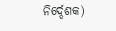ନିର୍ଦ୍ଦେଶକ)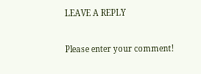LEAVE A REPLY

Please enter your comment!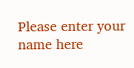Please enter your name here